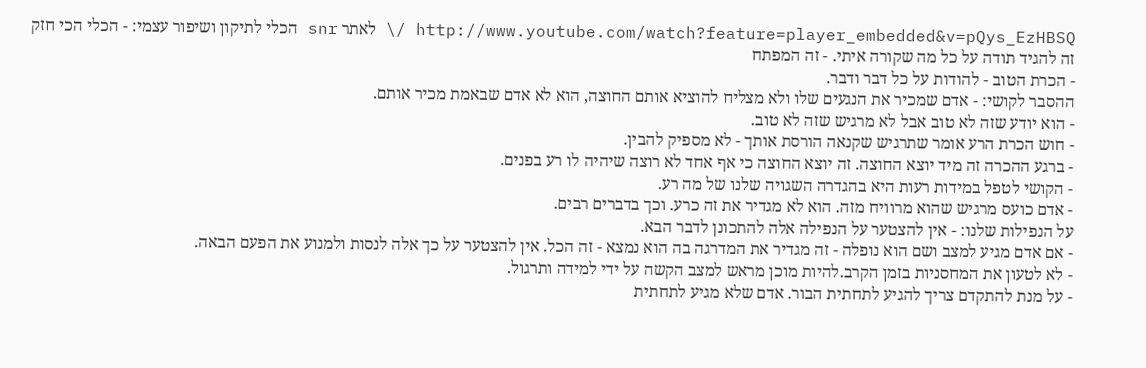http://www.youtube.com/watch?feature=player_embedded&v=pQys_EzHBSQ /\ לאתר snr הכלי לתיקון ושיפור עצמי: - הכלי הכי חזק זה להגיד תודה על כל מה שקורה איתי. - זה המפתח
- הכרת הטוב - להודות על כל דבר ודבר.
ההסבר לקושי: - אדם שמכיר את הנגעים שלו ולא מצליח להוציא אותם החוצה, הוא לא אדם שבאמת מכיר אותם.
- הוא יודע שזה לא טוב אבל לא מרגיש שזה לא טוב.
- חוש הכרת הרע אומר שתרגיש שקנאה הורסת אותך - לא מספיק להבין.
- ברגע ההכרה זה מיד יוצא החוצה. זה יוצא החוצה כי אף אחד לא רוצה שיהיה לו רע בפנים.
- הקושי לטפל במידות רעות היא בהגדרה השגויה שלנו של מה רע.
- אדם כועס מרגיש שהוא מרוויח מזה. הוא לא מגדיר את זה כרע. וכך בדברים רבים.
על הנפילות שלנו: - אין להצטער על הנפילה אלה להתכונן לדבר הבא.
- אם אדם מגיע למצב ושם הוא נופלה - זה מגדיר את המדרגה בה הוא נמצא - זה הכל. אין להצטער על כך אלה לנסות ולמנוע את הפעם הבאה.
- לא לטעון את המחסניות בזמן הקרב.להיות מוכן מראש למצב הקשה על ידי למידה ותרגול.
- על מנת להתקדם צריך להגיע לתחתית הבור. אדם שלא מגיע לתחתית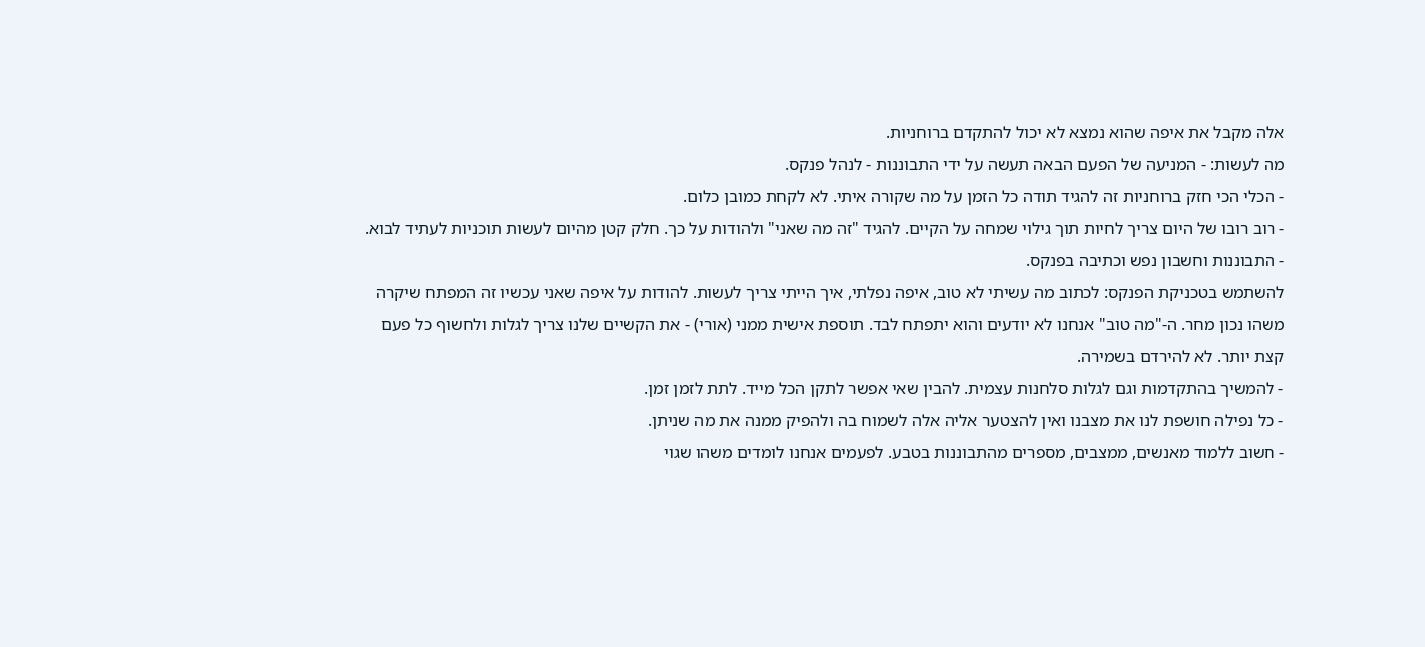אלה מקבל את איפה שהוא נמצא לא יכול להתקדם ברוחניות.
מה לעשות: - המניעה של הפעם הבאה תעשה על ידי התבוננות - לנהל פנקס.
- הכלי הכי חזק ברוחניות זה להגיד תודה כל הזמן על מה שקורה איתי. לא לקחת כמובן כלום.
- רוב רובו של היום צריך לחיות תוך גילוי שמחה על הקיים. להגיד "זה מה שאני" ולהודות על כך. חלק קטן מהיום לעשות תוכניות לעתיד לבוא.
- התבוננות וחשבון נפש וכתיבה בפנקס.
להשתמש בטכניקת הפנקס: לכתוב מה עשיתי לא טוב, איפה נפלתי, איך הייתי צריך לעשות. להודות על איפה שאני עכשיו זה המפתח שיקרה משהו נכון מחר. ה-"מה טוב" אנחנו לא יודעים והוא יתפתח לבד. תוספת אישית ממני (אורי) - את הקשיים שלנו צריך לגלות ולחשוף כל פעם קצת יותר. לא להירדם בשמירה.
- להמשיך בהתקדמות וגם לגלות סלחנות עצמית. להבין שאי אפשר לתקן הכל מייד. לתת לזמן זמן.
- כל נפילה חושפת לנו את מצבנו ואין להצטער אליה אלה לשמוח בה ולהפיק ממנה את מה שניתן.
- חשוב ללמוד מאנשים, ממצבים, מספרים מהתבוננות בטבע. לפעמים אנחנו לומדים משהו שגוי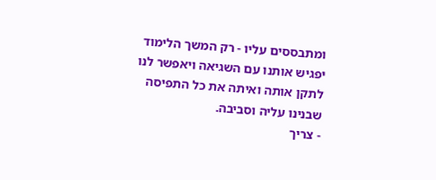ומתבססים עליו - רק המשך הלימוד יפגיש אותנו עם השגיאה ויאפשר לנו לתקן אותה ואיתה את כל התפיסה שבנינו עליה וסביבה.
- צריך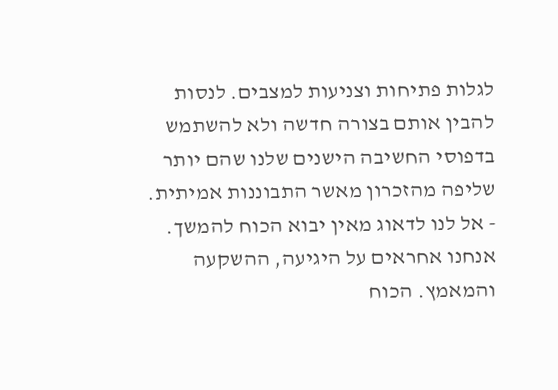לגלות פתיחות וצניעות למצבים. לנסות להבין אותם בצורה חדשה ולא להשתמש בדפוסי החשיבה הישנים שלנו שהם יותר שליפה מהזכרון מאשר התבוננות אמיתית.
- אל לנו לדאוג מאין יבוא הכוח להמשך. אנחנו אחראים על היגיעה, ההשקעה והמאמץ. הכוח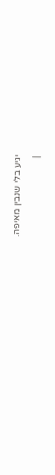יגיע בלי שנבין מאיפה.
|